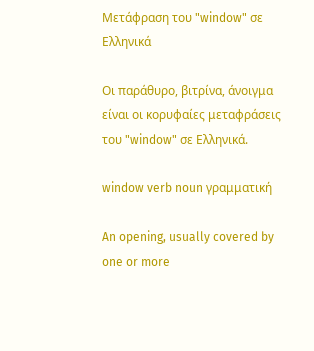Μετάφραση του "window" σε Ελληνικά

Οι παράθυρο, βιτρίνα, άνοιγμα είναι οι κορυφαίες μεταφράσεις του "window" σε Ελληνικά.

window verb noun γραμματική

An opening, usually covered by one or more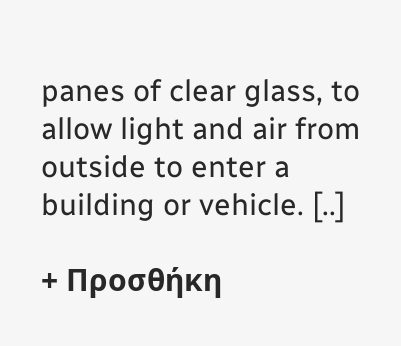panes of clear glass, to allow light and air from outside to enter a building or vehicle. [..]

+ Προσθήκη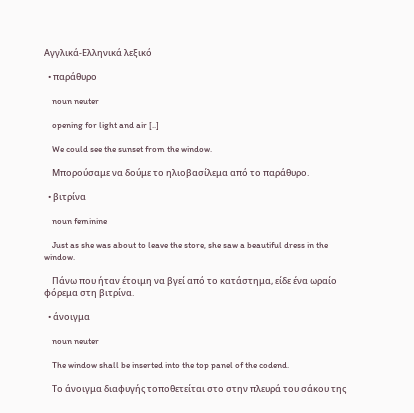Αγγλικά-Ελληνικά λεξικό

  • παράθυρο

    noun neuter

    opening for light and air [..]

    We could see the sunset from the window.

    Μπορούσαμε να δούμε το ηλιοβασίλεμα από το παράθυρο.

  • βιτρίνα

    noun feminine

    Just as she was about to leave the store, she saw a beautiful dress in the window.

    Πάνω που ήταν έτοιμη να βγεί από το κατάστημα, είδε ένα ωραίο φόρεμα στη βιτρίνα.

  • άνοιγμα

    noun neuter

    The window shall be inserted into the top panel of the codend.

    Το άνοιγμα διαφυγής τοποθετείται στο στην πλευρά του σάκου της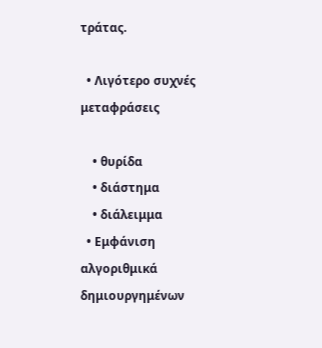τράτας.

  • Λιγότερο συχνές μεταφράσεις

    • θυρίδα
    • διάστημα
    • διάλειμμα
  • Εμφάνιση αλγοριθμικά δημιουργημένων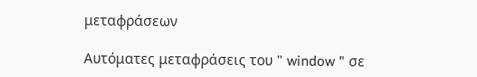μεταφράσεων

Αυτόματες μεταφράσεις του " window " σε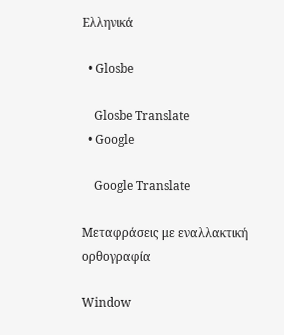Ελληνικά

  • Glosbe

    Glosbe Translate
  • Google

    Google Translate

Μεταφράσεις με εναλλακτική ορθογραφία

Window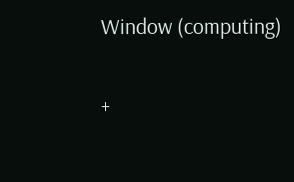Window (computing)

+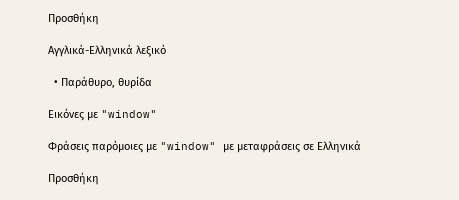Προσθήκη

Αγγλικά-Ελληνικά λεξικό

  • Παράθυρο, θυρίδα

Εικόνες με "window"

Φράσεις παρόμοιες με "window" με μεταφράσεις σε Ελληνικά

Προσθήκη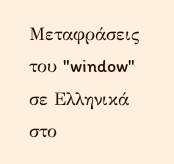Μεταφράσεις του "window" σε Ελληνικά στο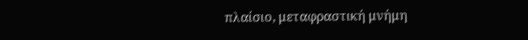πλαίσιο, μεταφραστική μνήμη